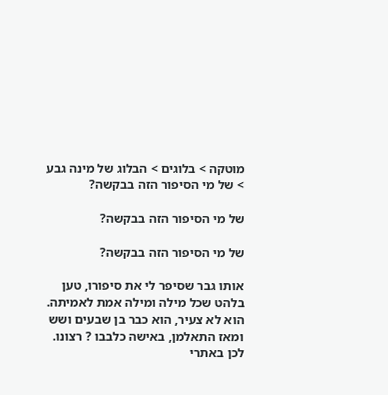מוטקה > בלוגים > הבלוג של מינה גבע > של מי הסיפור הזה בבקשה?

של מי הסיפור הזה בבקשה?

של מי הסיפור הזה בבקשה?

אותו גבר שסיפר לי את סיפורו, טען בלהט שכל מילה ומילה אמת לאמיתה. הוא לא צעיר, הוא כבר בן שבעים ושש ומאז התאלמן, באישה כלבבו ? רצונו. לכן באתרי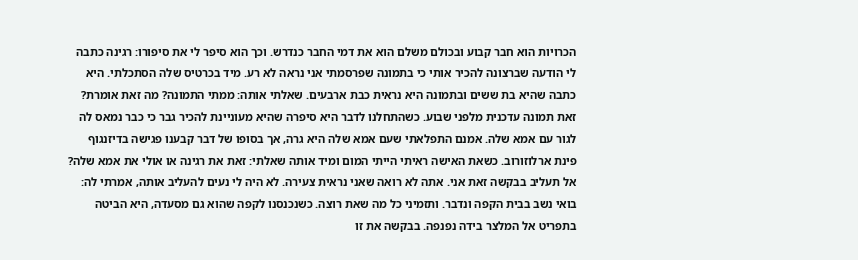הכרויות הוא חבר קבוע ובכולם משלם הוא את דמי החבר כנדרש. וכך הוא סיפר לי את סיפורו: רגינה כתבה לי הודעה שברצונה להכיר אותי כי בתמונה שפרסמתי אני נראה לא רע. מיד בכרטיס שלה הסתכלתי. היא כתבה שהיא בת ששים ובתמונה היא נראית כבת ארבעים. שאלתי אותה: ממתי התמונה? מה זאת אומרת? זאת תמונה עדכנית מלפני שבוע. כשהתחלנו לדבר היא סיפרה שהיא מעוניינת להכיר גבר כי כבר נמאס לה לגור עם אמא שלה. אמנם התפלאתי שעם אמא שלה היא גרה, אך בסופו של דבר קבענו פגישה בדיזנגוף פינת ארלוזורוב. כשאת האישה ראיתי הייתי המום ומיד אותה שאלתי: זאת את רגינה או אולי את אמא שלה? אל תעליב בבקשה זאת אני. אתה לא רואה שאני נראית צעירה. לא היה לי נעים להעליב אותה, אמרתי לה: בואי נשב בבית הקפה ונדבר. ותזמיני כל מה שאת רוצה. כשנכנסנו לקפה שהוא גם מסעדה, היא הביטה בתפריט אל המלצר בידה נפנפה. בבקשה את זו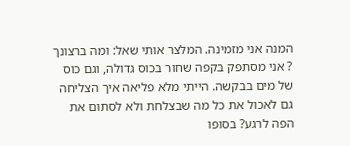המנה אני מזמינה. המלצר אותי שאל: ומה ברצונך ? אני מסתפק בקפה שחור בכוס גדולה, וגם כוס של מים בבקשה. הייתי מלא פליאה איך הצליחה גם לאכול את כל מה שבצלחת ולא לסתום את הפה לרגע? בסופו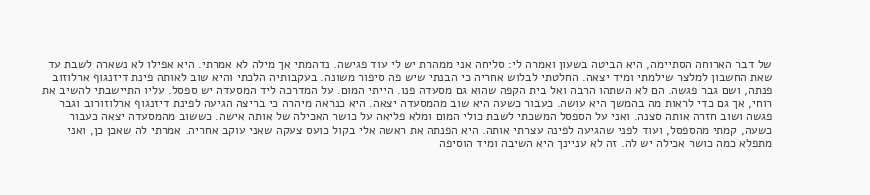של דבר הארוחה הסתיימה, היא הביטה בשעון ואמרה לי: סליחה אני ממהרת יש לי עוד פגישה. נדהמתי אך מילה לא אמרתי. היא אפילו לא נשארה לשבת עד שאת החשבון למלצר שילמתי ומיד יצאה. החלטתי לבלוש אחריה כי הבנתי שיש פה סיפור משונה. בעקבותיה הלכתי והיא שוב לאותה פינת דיזנגוף ארלוזוב פנתה, ושם גבר פגשה. הם לא השתהו הרבה ואל בית הקפה שהוא גם מסעדה פנו. הייתי המום. על המדרכה ליד המסעדה יש ספסל. עליו התיישבתי להשיב את רוחי, אך גם כדי לראות מה בהמשך היא עושה. כעבור כשעה היא שוב מהמסעדה יצאה. היא כנראה מיהרה כי בריצה הגיעה לפינת דיזנגוף ארלוזורוב וגבר פגשה ושוב חזרה אותה סצנה. ואני על הספסל המשכתי לשבת כולי המום ומלא פליאה על כושר האכילה של אותה אישה. כששוב מהמסעדה יצאה כעבור כשעה, קמתי מהספסל, ועוד לפני שהגיעה לפינה עצרתי אותה. היא הפנתה את ראשה אלי בקול כועס צעקה שאני עוקב אחריה. אמרתי לה שאכן כן, ואני מתפלא כמה כושר אכילה יש לה. זה לא עניינך היא השיבה ומיד הוסיפה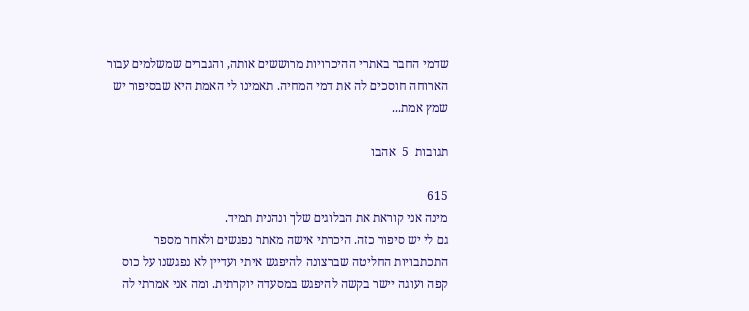שדמי החבר באתרי ההיכרויות מרוששים אותה, והגברים שמשלמים עבור הארוחה חוסכים לה את דמי המחיה. תאמינו לי האמת היא שבסיפור יש שמץ אמת...

תגובות  5  אהבו

615
מינה אני קוראת את הבלוגים שלך ונהנית תמיד.
גם לי יש סיפור כזה. היכרתי אישה מאתר נפגשים ולאחר מספר התכתבויות החליטה שברצונה להיפגש איתי ועדיין לא נפגשנו על כוס קפה ועוגה יישר בקשה להיפגש במסעדה יוקרתית. ומה אני אמרתי לה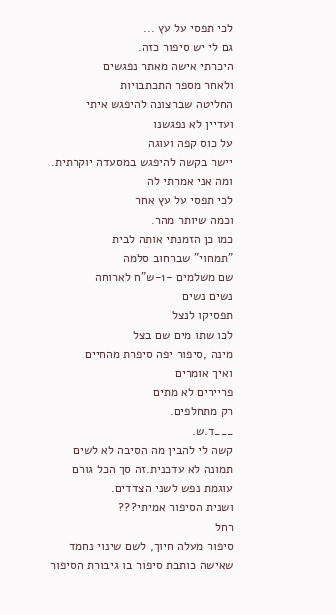לכי תפסי על עץ ...
גם לי יש סיפור כזה.
היכרתי אישה מאתר נפגשים
ולאחר מספר התכתבויות
החליטה שברצונה להיפגש איתי
ועדיין לא נפגשנו
על כוס קפה ועוגה
יישר בקשה להיפגש במסעדה יוקרתית.
ומה אני אמרתי לה
לכי תפסי על עץ אחר
וכמה שיותר מהר.
כמו כן הזמנתי אותה לבית
"תמחוי" שברחוב סלמה
שם משלמים -1-ש"ח לארוחה
נשים נשים
תפסיקו לנצל
לכו שתו מים שם בצל
מינה ,סיפור יפה סיפרת מהחיים
ואיך אומרים
פריירים לא מתים
רק מתחלפים.
___ד.ש.
קשה לי להבין מה הסיבה לא לשים תמונה לא עדכנית.זה סך הכל גורם עוגמת נפש לשני הצדדים.
ושנית הסיפור אמיתי???
רחל
סיפור מעלה חיוך, לשם שינוי נחמד שאישה כותבת סיפור בו גיבורת הסיפור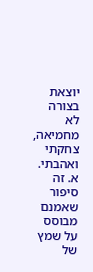יוצאת בצורה לא מחמיאה, צחקתי ואהבתי.
א. זה סיפור שאמנם מבוסס על שמץ של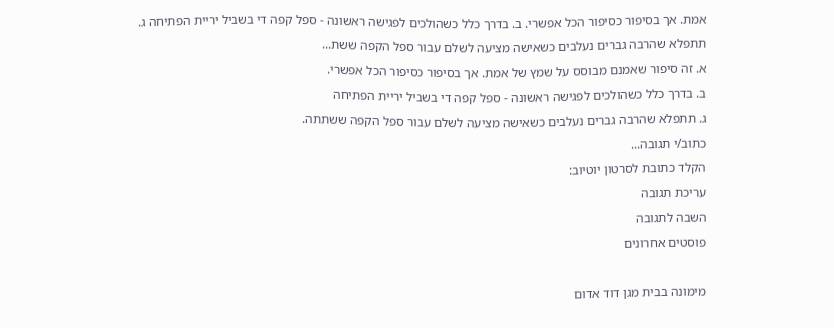אמת. אך בסיפור כסיפור הכל אפשרי. ב. בדרך כלל כשהולכים לפגישה ראשונה - ספל קפה די בשביל יריית הפתיחה ג. תתפלא שהרבה גברים נעלבים כשאישה מציעה לשלם עבור ספל הקפה ששת...
א. זה סיפור שאמנם מבוסס על שמץ של אמת. אך בסיפור כסיפור הכל אפשרי.
ב. בדרך כלל כשהולכים לפגישה ראשונה - ספל קפה די בשביל יריית הפתיחה
ג. תתפלא שהרבה גברים נעלבים כשאישה מציעה לשלם עבור ספל הקפה ששתתה.
כתוב/י תגובה...
הקלד כתובת לסרטון יוטיוב:
עריכת תגובה
השבה לתגובה
פוסטים אחרונים

מימונה בבית מגן דוד אדום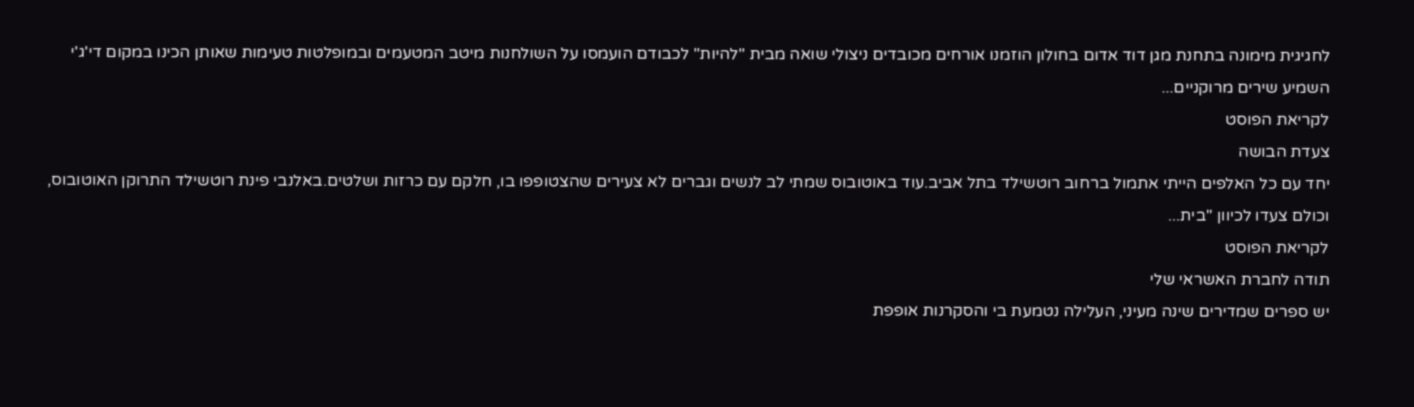לחגיגית מימונה בתחנת מגן דוד אדום בחולון הוזמנו אורחים מכובדים ניצולי שואה מבית "להיות" לכבודם הועמסו על השולחנות מיטב המטעמים ובמופלטות טעימות שאותן הכינו במקום די'ג'י השמיע שירים מרוקניים...
לקריאת הפוסט
צעדת הבושה
יחד עם כל האלפים הייתי אתמול ברחוב רוטשילד בתל אביב.עוד באוטובוס שמתי לב לנשים וגברים לא צעירים שהצטופפו בו, חלקם עם כרזות ושלטים.באלנבי פינת רוטשילד התרוקן האוטובוס, וכולם צעדו לכיוון ''בית...
לקריאת הפוסט
תודה לחברת האשראי שלי
יש ספרים שמדירים שינה מעיני, העלילה נטמעת בי והסקרנות אופפת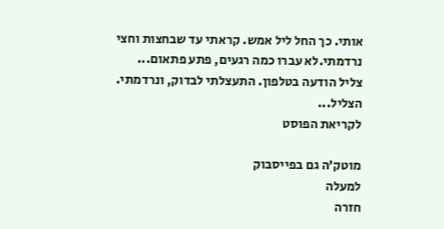אותי. כך החל ליל אמש. קראתי עד שבחצות וחצי נרדמתי.לא עברו כמה רגעים, פתע פתאום... צליל הודעה בטלפון. התעצלתי לבדוק, ונרדמתי. הצליל...
לקריאת הפוסט

מוטק’ה גם בפייסבוק
למעלה
חזרה